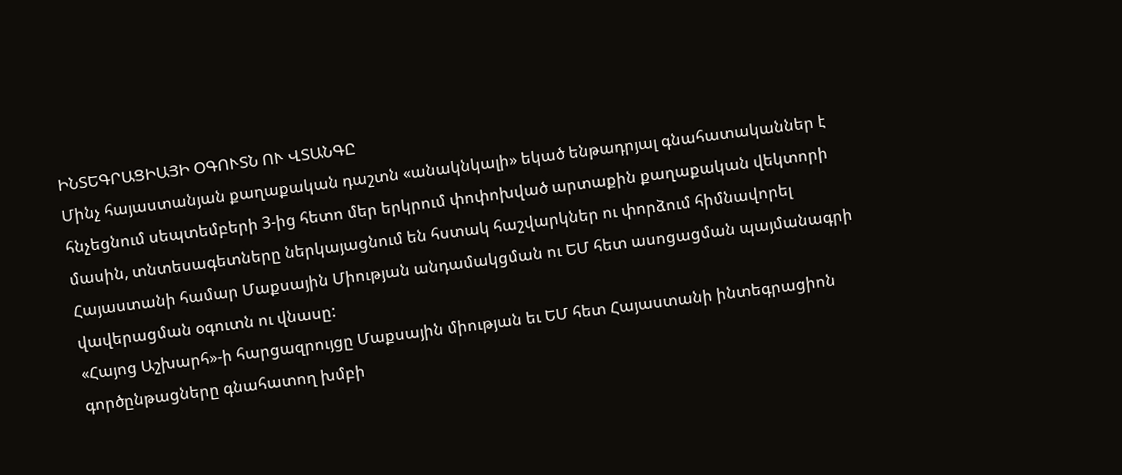ԻՆՏԵԳՐԱՑԻԱՅԻ ՕԳՈՒՏՆ ՈՒ ՎՏԱՆԳԸ
Մինչ հայաստանյան քաղաքական դաշտն «անակնկալի» եկած ենթադրյալ գնահատականներ է հնչեցնում սեպտեմբերի 3-ից հետո մեր երկրում փոփոխված արտաքին քաղաքական վեկտորի մասին, տնտեսագետները ներկայացնում են հստակ հաշվարկներ ու փորձում հիմնավորել Հայաստանի համար Մաքսային Միության անդամակցման ու ԵՄ հետ ասոցացման պայմանագրի վավերացման օգուտն ու վնասը:
«Հայոց Աշխարհ»-ի հարցազրույցը Մաքսային միության եւ ԵՄ հետ Հայաստանի ինտեգրացիոն գործընթացները գնահատող խմբի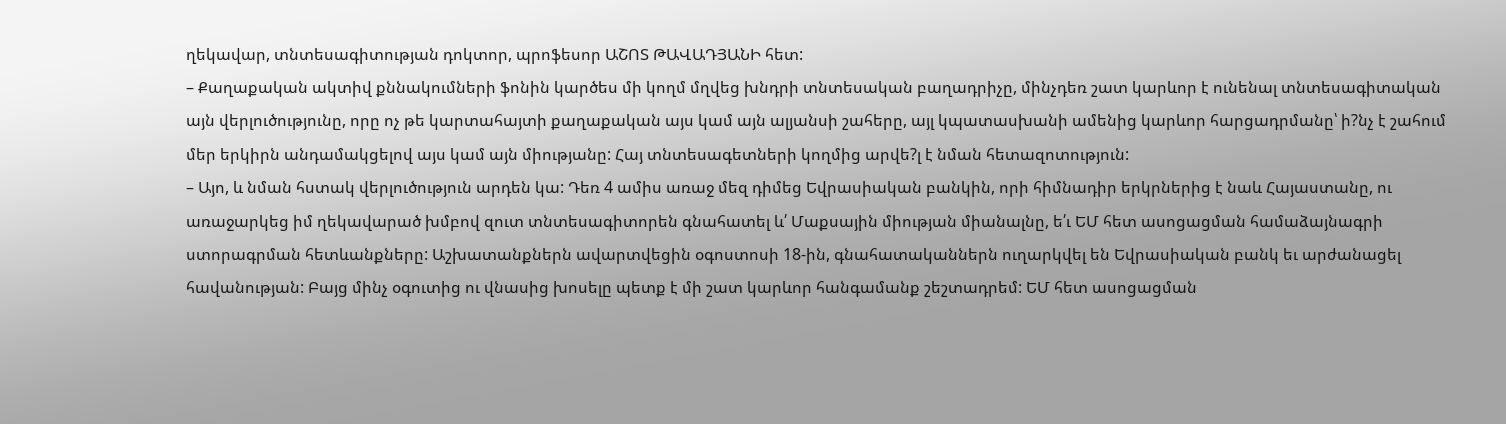ղեկավար, տնտեսագիտության դոկտոր, պրոֆեսոր ԱՇՈՏ ԹԱՎԱԴՅԱՆԻ հետ:
– Քաղաքական ակտիվ քննակումների ֆոնին կարծես մի կողմ մղվեց խնդրի տնտեսական բաղադրիչը, մինչդեռ շատ կարևոր է ունենալ տնտեսագիտական այն վերլուծությունը, որը ոչ թե կարտահայտի քաղաքական այս կամ այն ալյանսի շահերը, այլ կպատասխանի ամենից կարևոր հարցադրմանը՝ ի?նչ է շահում մեր երկիրն անդամակցելով այս կամ այն միությանը: Հայ տնտեսագետների կողմից արվե?լ է նման հետազոտություն:
– Այո, և նման հստակ վերլուծություն արդեն կա: Դեռ 4 ամիս առաջ մեզ դիմեց Եվրասիական բանկին, որի հիմնադիր երկրներից է նաև Հայաստանը, ու առաջարկեց իմ ղեկավարած խմբով զուտ տնտեսագիտորեն գնահատել և՛ Մաքսային միության միանալնը, ե՛ւ ԵՄ հետ ասոցացման համաձայնագրի ստորագրման հետևանքները: Աշխատանքներն ավարտվեցին օգոստոսի 18-ին, գնահատականներն ուղարկվել են Եվրասիական բանկ եւ արժանացել հավանության: Բայց մինչ օգուտից ու վնասից խոսելը պետք է մի շատ կարևոր հանգամանք շեշտադրեմ: ԵՄ հետ ասոցացման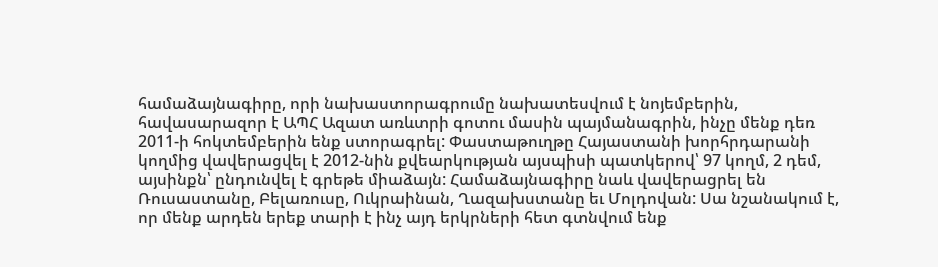համաձայնագիրը, որի նախաստորագրումը նախատեսվում է նոյեմբերին, հավասարազոր է ԱՊՀ Ազատ առևտրի գոտու մասին պայմանագրին, ինչը մենք դեռ 2011-ի հոկտեմբերին ենք ստորագրել: Փաստաթուղթը Հայաստանի խորհրդարանի կողմից վավերացվել է 2012-նին քվեարկության այսպիսի պատկերով՝ 97 կողմ, 2 դեմ, այսինքն՝ ընդունվել է գրեթե միաձայն: Համաձայնագիրը նաև վավերացրել են Ռուսաստանը, Բելառուսը, Ուկրաինան, Ղազախստանը եւ Մոլդովան: Սա նշանակում է, որ մենք արդեն երեք տարի է ինչ այդ երկրների հետ գտնվում ենք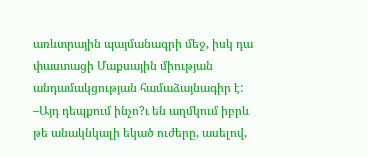առևտրային պայմանագրի մեջ, իսկ դա փաստացի Մաքսային միության անդամակցության համաձայնագիր է:
–Այդ դեպքում ինչո?ւ են աղմկում իբրև թե անակնկալի եկած ուժերը, ասելով,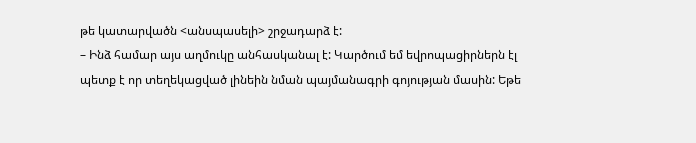թե կատարվածն <անսպասելի> շրջադարձ է:
– Ինձ համար այս աղմուկը անհասկանալ է: Կարծում եմ եվրոպացիրներն էլ պետք է որ տեղեկացված լինեին նման պայմանագրի գոյության մասին: Եթե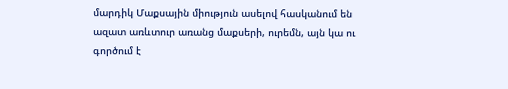մարդիկ Մաքսային միություն ասելով հասկանում են ազատ առևտուր առանց մաքսերի, ուրեմն, այն կա ու գործում է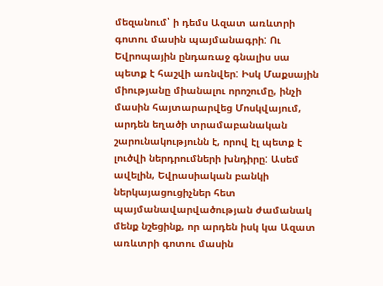մեզանում՝ ի դեմս Ազատ առևտրի գոտու մասին պայմանագրի: Ու Եվրոպային ընդառաջ գնալիս սա պետք է հաշվի առնվեր: Իսկ Մաքսային միությանը միանալու որոշումը, ինչի մասին հայտարարվեց Մոսկվայում, արդեն եղածի տրամաբանական շարունակությունն է, որով էլ պետք է լուծվի ներդրումների խնդիրը: Ասեմ ավելին, Եվրասիական բանկի ներկայացուցիչներ հետ պայմանավարվածության ժամանակ մենք նշեցինք, որ արդեն իսկ կա Ազատ առևտրի գոտու մասին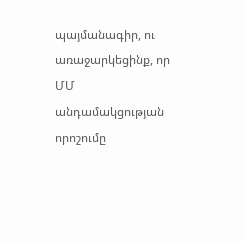պայմանագիր, ու առաջարկեցինք, որ ՄՄ անդամակցության որոշումը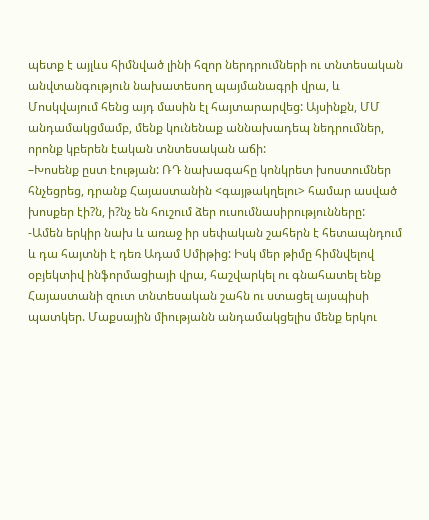պետք է այլևս հիմնված լինի հզոր ներդրումների ու տնտեսական անվտանգություն նախատեսող պայմանագրի վրա, և Մոսկվայում հենց այդ մասին էլ հայտարարվեց: Այսինքն, ՄՄ անդամակցմամբ, մենք կունենաք աննախադեպ նեդրումներ, որոնք կբերեն էական տնտեսական աճի:
–Խոսենք ըստ էության: ՌԴ նախագահը կոնկրետ խոստումներ հնչեցրեց, դրանք Հայաստանին <գայթակղելու> համար ասված խոսքեր էի?ն, ի?նչ են հուշում ձեր ուսումնասիրությունները:
-Ամեն երկիր նախ և առաջ իր սեփական շահերն է հետապնդում և դա հայտնի է դեռ Ադամ Սմիթից: Իսկ մեր թիմը հիմնվելով օբյեկտիվ ինֆորմացիայի վրա, հաշվարկել ու գնահատել ենք Հայաստանի զուտ տնտեսական շահն ու ստացել այսպիսի պատկեր. Մաքսային միությանն անդամակցելիս մենք երկու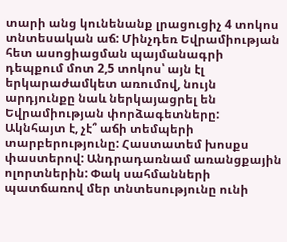տարի անց կունենանք լրացուցիչ 4 տոկոս տնտեսական աճ: Մինչդեռ Եվրամիության հետ ասոցիացման պայմանագրի դեպքում մոտ 2,5 տոկոս՝ այն էլ երկարաժամկետ առումով, նույն արդյունքը նաև ներկայացրել են Եվրամիության փորձագետները: Ակնհայտ է, չէ՞ աճի տեմպերի տարբերությունը: Հաստատեմ խոսքս փաստերով: Անդրադառնամ առանցքային ոլորտներին: Փակ սահմանների պատճառով մեր տնտեսությունը ունի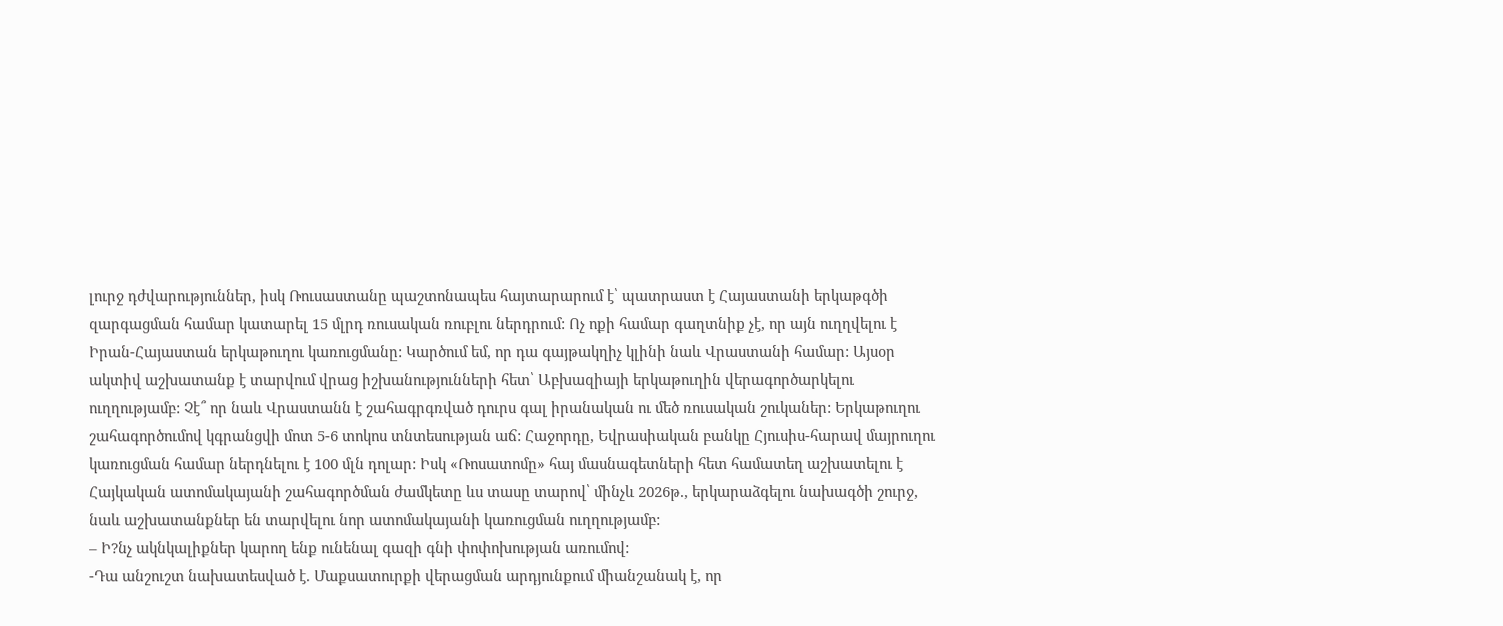լուրջ դժվարություններ, իսկ Ռուսաստանը պաշտոնապես հայտարարում է՝ պատրաստ է Հայաստանի երկաթգծի զարգացման համար կատարել 15 մլրդ ռուսական ռուբլու ներդրում: Ոչ ոքի համար գաղտնիք չէ, որ այն ուղղվելու է Իրան-Հայաստան երկաթուղու կառուցմանը: Կարծում եմ, որ դա գայթակղիչ կլինի նաև Վրաստանի համար: Այսօր ակտիվ աշխատանք է տարվում վրաց իշխանությունների հետ՝ Աբխազիայի երկաթուղին վերագործարկելու ուղղությամբ: Չէ՞ որ նաև Վրաստանն է շահագրգռված դուրս գալ իրանական ու մեծ ռուսական շուկաներ: Երկաթուղու շահագործումով կգրանցվի մոտ 5-6 տոկոս տնտեսության աճ: Հաջորդը, Եվրասիական բանկը Հյուսիս-հարավ մայրուղու կառուցման համար ներդնելու է 100 մլն դոլար: Իսկ «Ռոսատոմը» հայ մասնագետների հետ համատեղ աշխատելու է Հայկական ատոմակայանի շահագործման ժամկետը ևս տասը տարով՝ մինչև 2026թ., երկարաձգելու նախագծի շուրջ, նաև աշխատանքներ են տարվելու նոր ատոմակայանի կառուցման ուղղությամբ:
– Ի?նչ ակնկալիքներ կարող ենք ունենալ գազի գնի փոփոխության առումով:
-Դա անշուշտ նախատեսված է. Մաքսատուրքի վերացման արդյունքում միանշանակ է, որ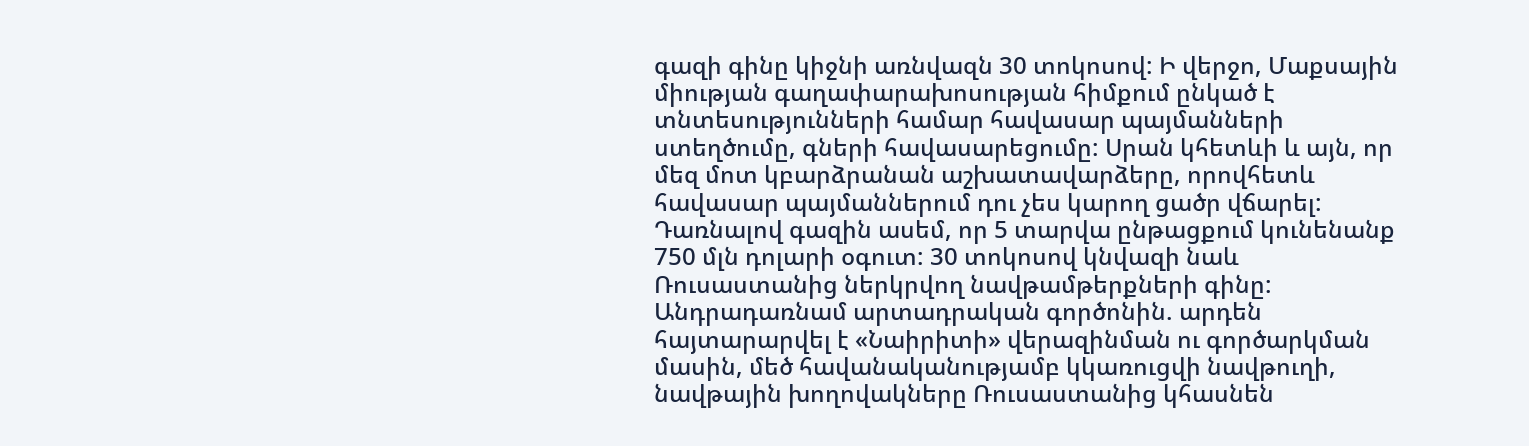գազի գինը կիջնի առնվազն 30 տոկոսով: Ի վերջո, Մաքսային միության գաղափարախոսության հիմքում ընկած է տնտեսությունների համար հավասար պայմանների ստեղծումը, գների հավասարեցումը: Սրան կհետևի և այն, որ մեզ մոտ կբարձրանան աշխատավարձերը, որովհետև հավասար պայմաններում դու չես կարող ցածր վճարել: Դառնալով գազին ասեմ, որ 5 տարվա ընթացքում կունենանք 750 մլն դոլարի օգուտ: 30 տոկոսով կնվազի նաև Ռուսաստանից ներկրվող նավթամթերքների գինը: Անդրադառնամ արտադրական գործոնին. արդեն հայտարարվել է «Նաիրիտի» վերազինման ու գործարկման մասին, մեծ հավանականությամբ կկառուցվի նավթուղի, նավթային խողովակները Ռուսաստանից կհասնեն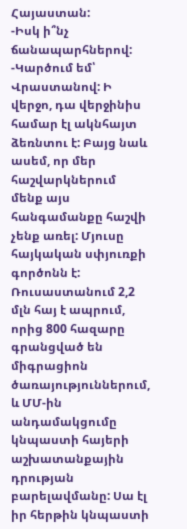Հայաստան:
-Իսկ ի՞նչ ճանապարհներով:
-Կարծում եմ՝ Վրաստանով: Ի վերջո, դա վերջինիս համար էլ ակնհայտ ձեռնտու է: Բայց նաև ասեմ, որ մեր հաշվարկներում մենք այս հանգամանքը հաշվի չենք առել: Մյուսը հայկական սփյուռքի գործոնն է: Ռուսաստանում 2,2 մլն հայ է ապրում, որից 800 հազարը գրանցված են միգրացիոն ծառայություններում, և ՄՄ-ին անդամակցումը կնպաստի հայերի աշխատանքային դրության բարելավմանը: Սա էլ իր հերթին կնպաստի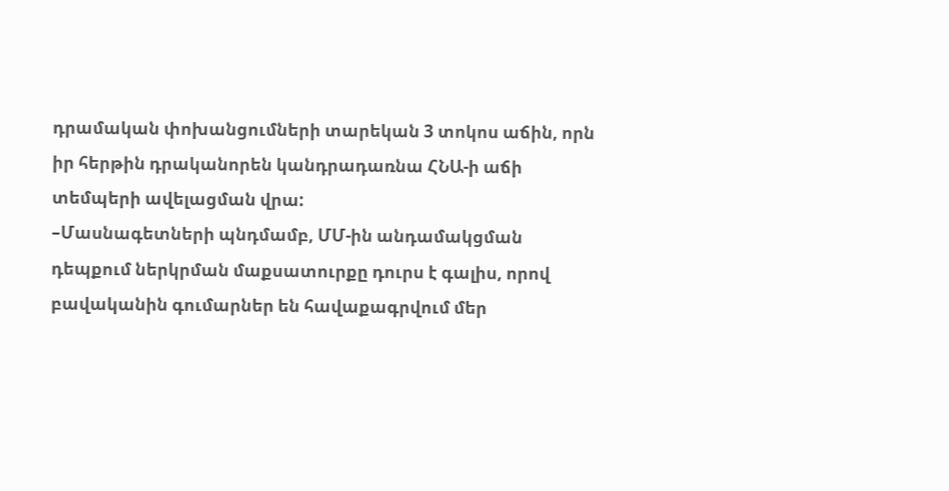դրամական փոխանցումների տարեկան 3 տոկոս աճին, որն իր հերթին դրականորեն կանդրադառնա ՀՆԱ-ի աճի տեմպերի ավելացման վրա:
–Մասնագետների պնդմամբ, ՄՄ-ին անդամակցման դեպքում ներկրման մաքսատուրքը դուրս է գալիս, որով բավականին գումարներ են հավաքագրվում մեր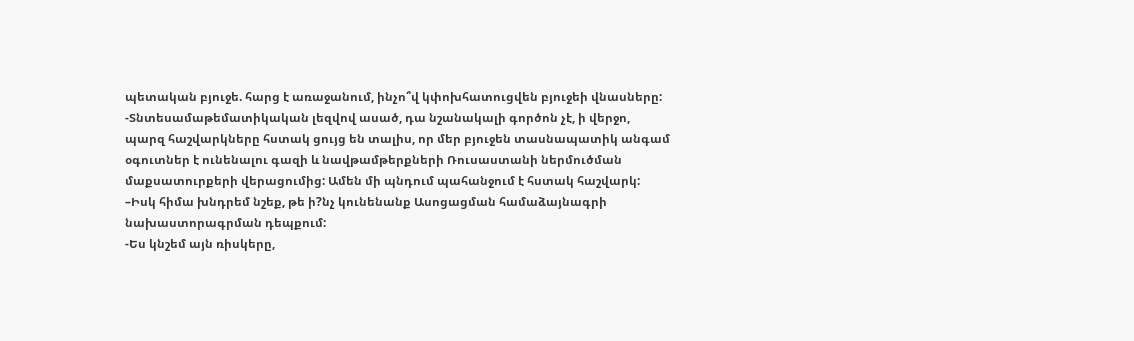պետական բյուջե. հարց է առաջանում, ինչո՞վ կփոխհատուցվեն բյուջեի վնասները:
-Տնտեսամաթեմատիկական լեզվով ասած, դա նշանակալի գործոն չէ, ի վերջո, պարզ հաշվարկները հստակ ցույց են տալիս, որ մեր բյուջեն տասնապատիկ անգամ օգուտներ է ունենալու գազի և նավթամթերքների Ռուսաստանի ներմուծման մաքսատուրքերի վերացումից: Ամեն մի պնդում պահանջում է հստակ հաշվարկ:
–Իսկ հիմա խնդրեմ նշեք, թե ի?նչ կունենանք Ասոցացման համաձայնագրի նախաստորագրման դեպքում:
-Ես կնշեմ այն ռիսկերը,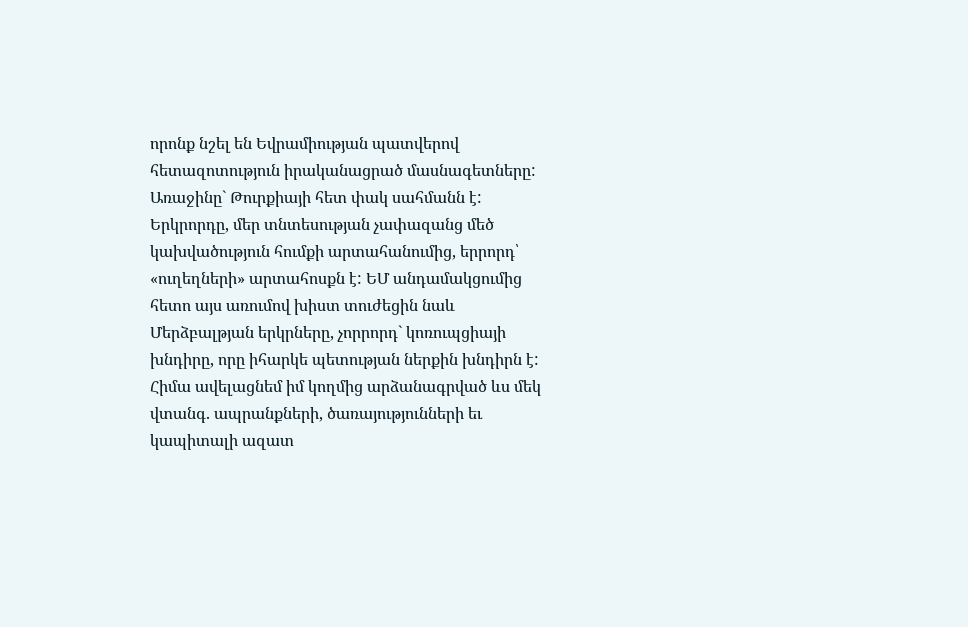որոնք նշել են Եվրամիության պատվերով հետազոտություն իրականացրած մասնագետները: Առաջինը` Թուրքիայի հետ փակ սահմանն է: Երկրորդը, մեր տնտեսության չափազանց մեծ կախվածություն հումքի արտահանումից, երրորդ՝ «ուղեղների» արտահոսքն է: ԵՄ անդամակցումից հետո այս առումով խիստ տուժեցին նաև Մերձբալթյան երկրները, չորրորդ` կոռուպցիայի խնդիրը, որը իհարկե պետության ներքին խնդիրն է: Հիմա ավելացնեմ իմ կողմից արձանագրված ևս մեկ վտանգ. ապրանքների, ծառայությունների եւ կապիտալի ազատ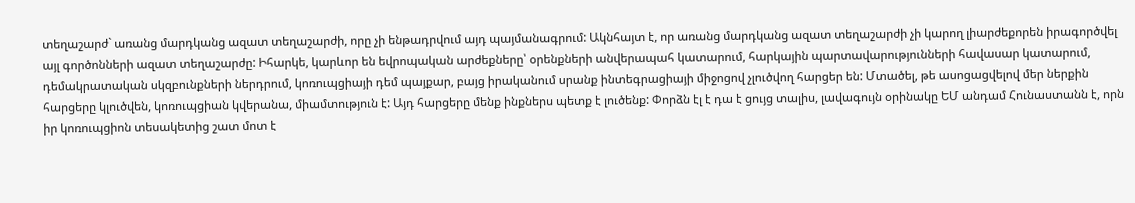տեղաշարժ` առանց մարդկանց ազատ տեղաշարժի, որը չի ենթադրվում այդ պայմանագրում: Ակնհայտ է, որ առանց մարդկանց ազատ տեղաշարժի չի կարող լիարժեքորեն իրագործվել այլ գործոնների ազատ տեղաշարժը: Իհարկե, կարևոր են եվրոպական արժեքները՝ օրենքների անվերապահ կատարում, հարկային պարտավարությունների հավասար կատարում, դեմակրատական սկզբունքների ներդրում, կոռուպցիայի դեմ պայքար, բայց իրականում սրանք ինտեգրացիայի միջոցով չլուծվող հարցեր են: Մտածել, թե ասոցացվելով մեր ներքին հարցերը կլուծվեն, կոռուպցիան կվերանա, միամտություն է: Այդ հարցերը մենք ինքներս պետք է լուծենք: Փորձն էլ է դա է ցույց տալիս, լավագույն օրինակը ԵՄ անդամ Հունաստանն է, որն իր կոռուպցիոն տեսակետից շատ մոտ է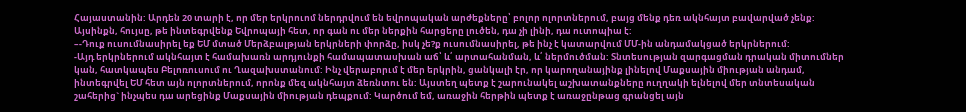Հայաստանին: Արդեն 20 տարի է, որ մեր երկրուոմ ներդրվում են եվրոպական արժեքները՝ բոլոր ոլորտներում, բայց մենք դեռ ակնհայտ բավարված չենք: Այսինքն, հույսը, թե ինտեգրվենք Եվրոպայի հետ, որ գան ու մեր ներքին հարցերը լուծեն, դա չի լինի, դա ուտոպիա է:
–-Դուք ուսումնասիրել եք ԵՄ մտած Մերձբալթյան երկրների փորձը, իսկ չե?ք ուսումնասիրել, թե ինչ է կատարվում ՄՄ-ին անդամակցած երկրներում:
-Այդ երկրներում ակնհայտ է համախառն արդյունքի համապատասխան աճ՝ և՛ արտահանման, և՛ ներմուծման: Տնտեսության զարգացման դրական միտումներ կան, հատկապես Բելոռուսում ու Ղազախստանում: Ինչ վերաբորւմ է մեր երկրին, ցանկալի էր, որ կարողանայինք լինելով Մաքսային միության անդամ, ինտեգրվել ԵՄ հետ այն ոլորտներում, որոնք մեզ ակնհայտ ձեռնտու են: Այստեղ պետք է շարունակել աշխատանքները ուղղակի ելնելով մեր տնտեսական շահերից` ինչպես դա արեցինք Մաքսային միության դեպքում: Կարծում եմ, առաջին հերթին պետք է առաջընթաց գրանցել այն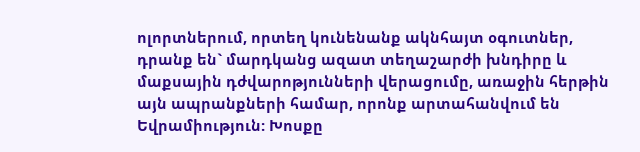ոլորտներում, որտեղ կունենանք ակնհայտ օգուտներ, դրանք են` մարդկանց ազատ տեղաշարժի խնդիրը և մաքսային դժվարոթյունների վերացումը, առաջին հերթին այն ապրանքների համար, որոնք արտահանվում են Եվրամիություն: Խոսքը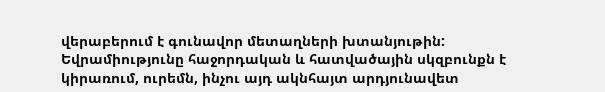վերաբերում է գունավոր մետաղների խտանյութին: Եվրամիությունը հաջորդական և հատվածային սկզբունքն է կիրառում, ուրեմն, ինչու այդ ակնհայտ արդյունավետ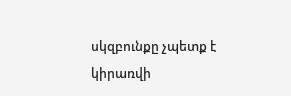սկզբունքը չպետք է կիրառվի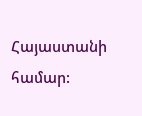Հայաստանի համար: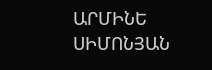ԱՐՄԻՆԵ ՍԻՄՈՆՅԱՆ